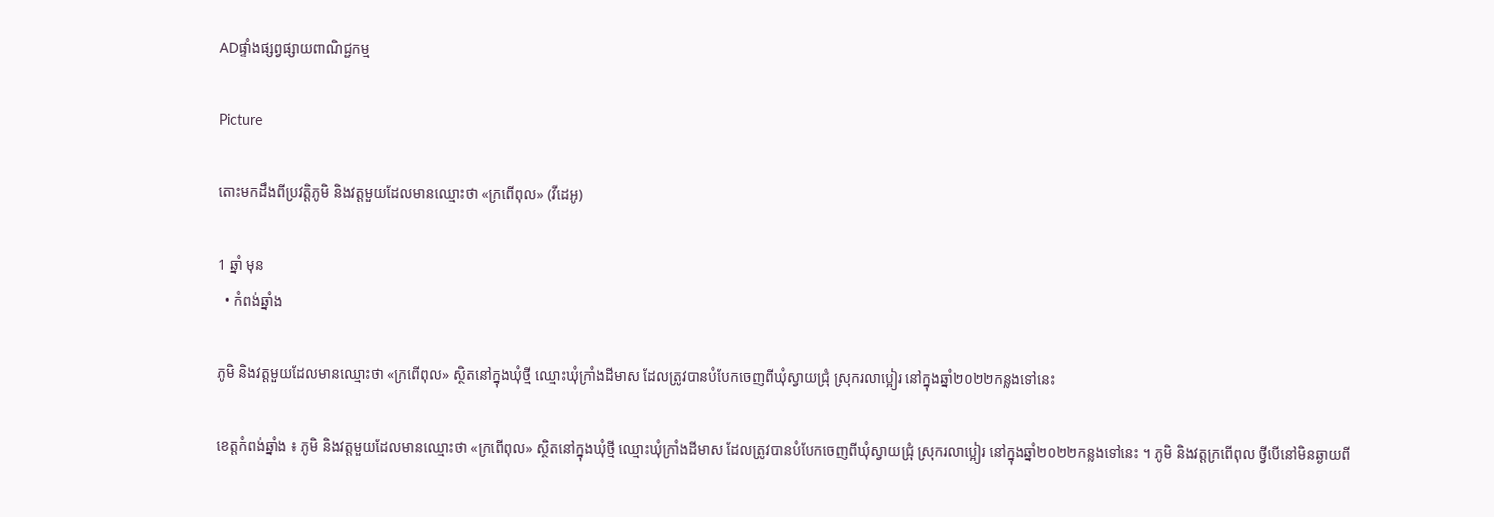ADផ្ទាំងផ្សព្វផ្សាយពាណិជ្ជកម្ម

Picture

តោះមកដឹងពីប្រវត្តិភូមិ និងវត្តមួយដែលមានឈ្មោះថា «ក្រពើពុល» (វីដេអូ)

1 ឆ្នាំ មុន
  • កំពង់ឆ្នាំង

ភូមិ និងវត្តមួយដែលមានឈ្មោះថា «ក្រពើពុល» ស្ថិតនៅក្នុងឃុំថ្មី ឈ្មោះឃុំក្រាំងដីមាស ដែលត្រូវបានបំបែកចេញពីឃុំស្វាយជ្រុំ ស្រុករលាប្អៀរ នៅក្នុងឆ្នាំ២០២២កន្លងទៅនេះ

ខេត្តកំពង់ឆ្នាំង ៖ ភូមិ និងវត្តមួយដែលមានឈ្មោះថា «ក្រពើពុល» ស្ថិតនៅក្នុងឃុំថ្មី ឈ្មោះឃុំក្រាំងដីមាស ដែលត្រូវបានបំបែកចេញពីឃុំស្វាយជ្រុំ ស្រុករលាប្អៀរ នៅក្នុងឆ្នាំ២០២២កន្លងទៅនេះ ។ ភូមិ និងវត្តក្រពើពុល ថ្វីបើនៅមិនឆ្ងាយពី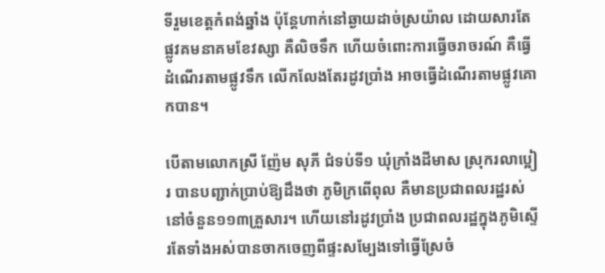ទីរួមខេត្តកំពង់ឆ្នាំង ប៉ុន្តែហាក់នៅឆ្ងាយដាច់ស្រយ៉ាល ដោយសារតែផ្លូវគមនាគមខែវស្សា គឺលិចទឹក ហើយចំពោះការធ្វើចរាចរណ៍ គឺធ្វើដំណើរតាមផ្លូវទឹក លើកលែងតែរដូវប្រាំង អាចធ្វើដំណើរតាមផ្លូវគោកបាន។

បើតាមលោកស្រី ញ៉ែម សុភី ជំទប់ទី១ ឃុំក្រាំងដីមាស ស្រុករលាប្អៀរ បានបញ្ជាក់ប្រាប់ឱ្យដឹងថា ភូមិក្រពើពុល គឺមានប្រជាពលរដ្ឋរស់នៅចំនួន១១៣គ្រួសារ។ ហើយនៅរដូវប្រាំង ប្រជាពលរដ្ឋក្នុងភូមិស្ទើរតែទាំងអស់បានចាកចេញពីផ្ទះសម្បែងទៅធ្វើស្រែចំ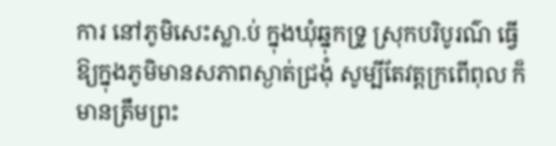ការ នៅភូមិសេះស្លា.ប់ ក្នុងឃុំឆ្នុកទ្រូ ស្រុកបរិបូរណ៌ ធ្វើឱ្យក្នុងភូមិមានសភាពស្ងាត់ជ្រងុំ សូម្បីតែវត្តក្រពើពុល ក៏មានត្រឹមព្រះ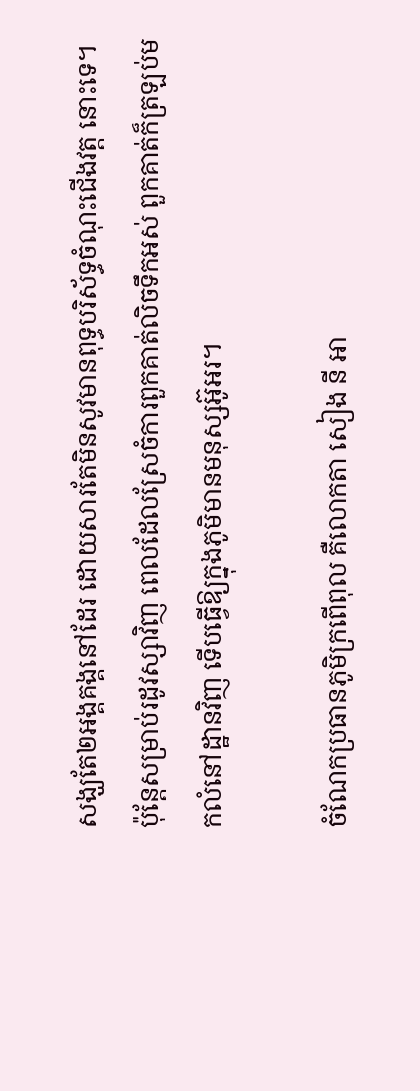សង្ឃតែ២អង្គគង្គនៅដែរ ដោយសារតែមិនសូវមានពុទ្ធបរិស័ទ្ធចំណុះជើងវត្ត នោះទេ។ ប៉ុន្តែសម្រាប់រដូវស្សាវិញ ពេលដែលស្រែចំការពួកគាត់លិចទឹកអស់ ពួកគាត់ក៏ត្រឡប់មកលំនៅដ្ឋានវិញ ទើបធ្វើឱ្យក្នុងភូមិមានមនុស្សអ៊ូអរ។

ចំណែកប្រធានភូមិក្រពើពុល គឺលោកតា សៀង នី អា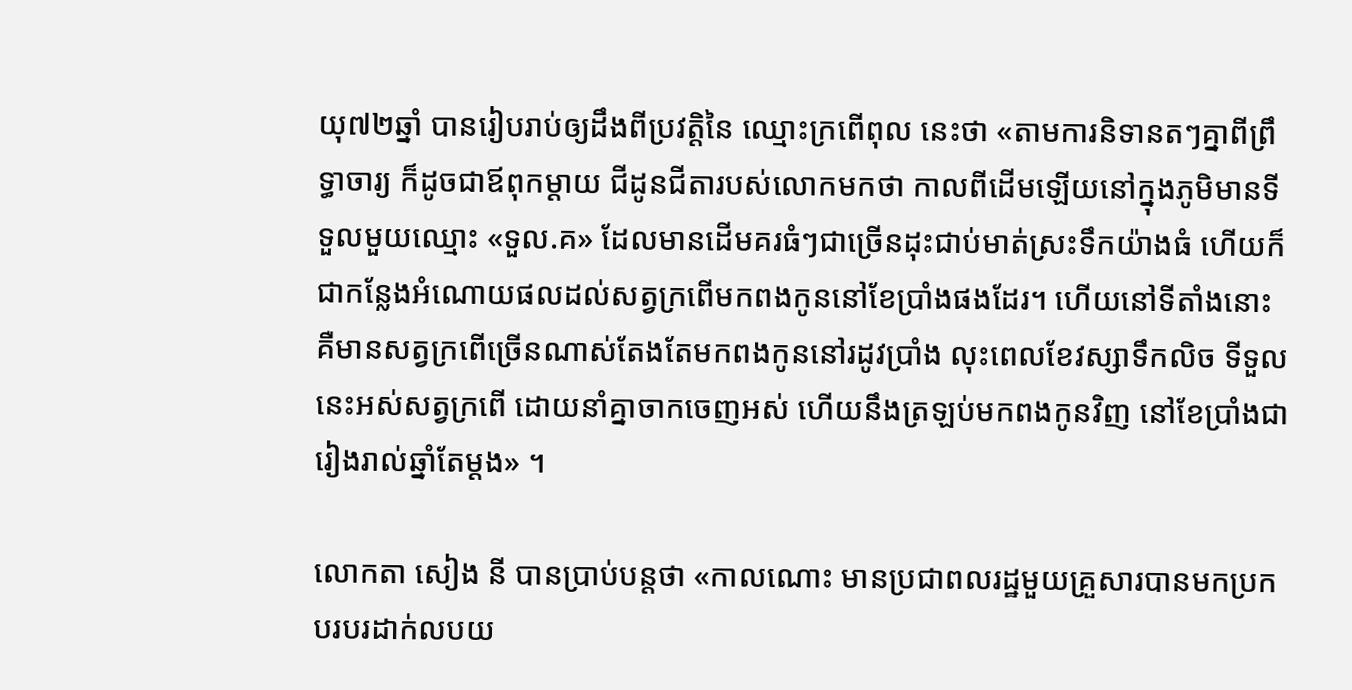យុ៧២ឆ្នាំ បានរៀបរាប់ឲ្យដឹងពីប្រវត្តិនៃ ឈ្មោះក្រពើពុល នេះថា «តាមការនិទានតៗគ្នាពីព្រឹទ្ធាចារ្យ ក៏ដូចជាឪពុកម្ដាយ ជីដូនជីតារបស់លោកមកថា កាលពីដើមឡើយនៅក្នុងភូមិមានទីទួលមួយឈ្មោះ «ទួល.គ» ដែលមានដើមគរធំៗជាច្រើនដុះជាប់មាត់ស្រះទឹកយ៉ាងធំ ហើយក៏ជាកន្លែងអំណោយផលដល់សត្វក្រពើមកពងកូននៅខែប្រាំងផងដែរ។ ហើយនៅទីតាំងនោះ គឺមានសត្វក្រពើច្រើនណាស់តែងតែមកពងកូននៅរដូវប្រាំង លុះពេលខែវស្សាទឹកលិច ទីទួលនេះអស់សត្វក្រពើ ដោយនាំគ្នាចាកចេញអស់ ហើយនឹងត្រឡប់មកពងកូនវិញ នៅខែប្រាំងជារៀងរាល់ឆ្នាំតែម្ដង» ។

លោកតា សៀង នី បានប្រាប់បន្តថា «កាលណោះ មានប្រជាពលរដ្ឋមួយគ្រួសារបានមកប្រកបរបរដាក់លបយ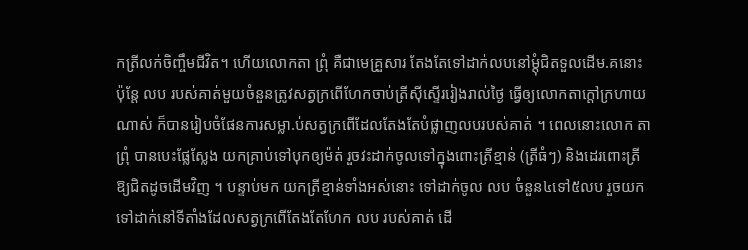កត្រីលក់ចិញ្ចឹមជីវិត។ ហើយលោកតា ព្រុំ គឺជាមេគ្រួសារ តែងតែទៅដាក់លបនៅម្តុំជិតទួលដើម.គនោះ ប៉ុន្តែ លប របស់គាត់មួយចំនួនត្រូវសត្វក្រពើហែកចាប់ត្រីស៊ីស្ទើររៀងរាល់ថ្ងៃ ធ្វើឲ្យលោកតាក្តៅក្រហាយណាស់ ក៏បានរៀបចំផែនការសម្លា.ប់សត្វក្រពើដែលតែងតែបំផ្លាញលបរបស់គាត់ ។ ពេលនោះលោក តាព្រុំ បានបេះផ្លែស្លែង យកគ្រាប់ទៅបុកឲ្យម៉ត់ រួចវះដាក់ចូលទៅក្នុងពោះត្រីខ្មាន់ (ត្រីធំៗ) និងដេរពោះត្រីឱ្យជិតដូចដើមវិញ ។ បន្ទាប់មក យកត្រីខ្មាន់ទាំងអស់នោះ ទៅដាក់ចូល លប ចំនួន៤ទៅ៥លប រួចយកទៅដាក់នៅទីតាំងដែលសត្វក្រពើតែងតែហែក លប របស់គាត់ ដើ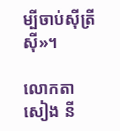ម្បីចាប់ស៊ីត្រីស៊ី»។

លោកតា សៀង នី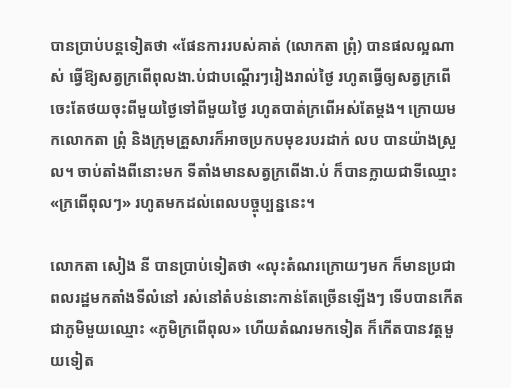បានប្រាប់បន្តទៀតថា «ផែនការរបស់គាត់ (លោកតា ព្រុំ) បានផលល្អណាស់ ធ្វើឱ្យសត្វក្រពើពុលងា.ប់ជាបណ្ដើរៗរៀងរាល់ថ្ងៃ រហូតធ្វើឲ្យសត្វក្រពើចេះតែថយចុះពីមួយថ្ងៃទៅពីមួយថ្ងៃ រហូតបាត់ក្រពើអស់តែម្តង។ ក្រោយមកលោកតា ព្រុំ និងក្រុមគ្រួសារក៏អាចប្រកបមុខរបរដាក់ លប បានយ៉ាងស្រួល។ ចាប់តាំងពីនោះមក ទីតាំងមានសត្វក្រពើងា.ប់ ក៏បានក្លាយជាទីឈ្មោះ «ក្រពើពុលៗ» រហូតមកដល់ពេលបច្ចុប្បន្ននេះ។

លោកតា សៀង នី បានប្រាប់ទៀតថា «លុះតំណរក្រោយៗមក ក៏មានប្រជាពលរដ្ឋមកតាំងទីលំនៅ រស់នៅតំបន់នោះកាន់តែច្រើនឡើងៗ ទើបបានកើតជាភូមិមួយឈ្មោះ «ភូមិក្រពើពុល» ហើយតំណរមកទៀត ក៏កើតបានវត្តមួយទៀត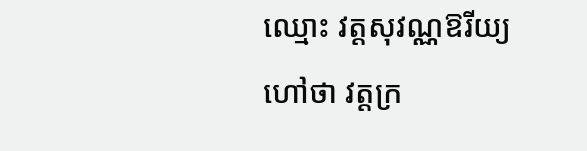ឈ្មោះ វត្តសុវណ្ណឱរីយ្យ ហៅថា វត្តក្រ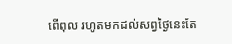ពើពុល រហូតមកដល់សព្វថ្ងៃនេះតែ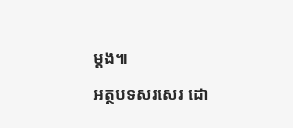ម្ដង៕

អត្ថបទសរសេរ ដោ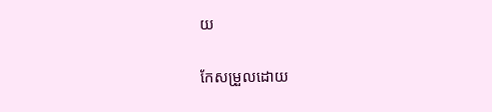យ

កែសម្រួលដោយ